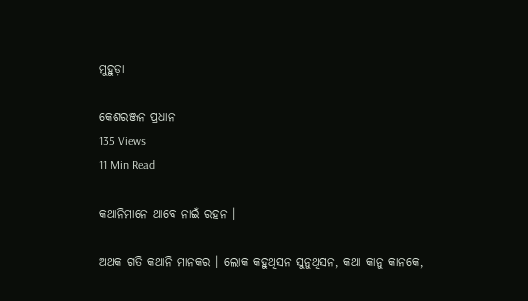ମୁହୁଡ଼ା

କେଶରଞ୍ଜନ ପ୍ରଧାନ
135 Views
11 Min Read

କଥାନିମାନେ ଥାବେ ନାଇଁ ରହନ ।

ଅଥକ ଗତି କଥାନି ମାନକର । ଲୋକ କହୁଥିସନ ସୁନୁଥିସନ, କଥା କାନୁ କାନକେ,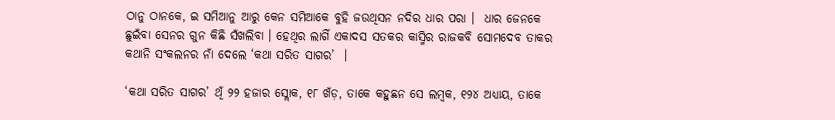ଠାନୁ ଠାନକେ, ଇ ସମିଆନୁ ଆରୁ କେନ ସମିଆକେ ବୁହି ଜଉଥିସନ ନଦିର ଧାର ପରା ।  ଧାର ଜେନକେ ଛୁଇଁବା ସେନର ଗୁନ କିଛି ସଁଖଲିବା । ହେଥିର ଲାଗିଁ ଏକାଦସ ସତକର କାସ୍ମିର ରାଜକବି ସୋମଦେବ ତାକର କଥାନି ସଂକଲନର ନାଁ ଦେଲେ ‘କଥା ସରିତ ସାଗର’  ।

‘କଥା ସରିତ ସାଗର’ ଥିଁ ୨୨ ହଜାର ସ୍ଲୋକ, ୧୮ ଖଁଡ଼, ତାକେ କହୁଛନ ସେ ଲମ୍ବକ, ୧୨୪ ଅଧ୍ୟାୟ, ତାକେ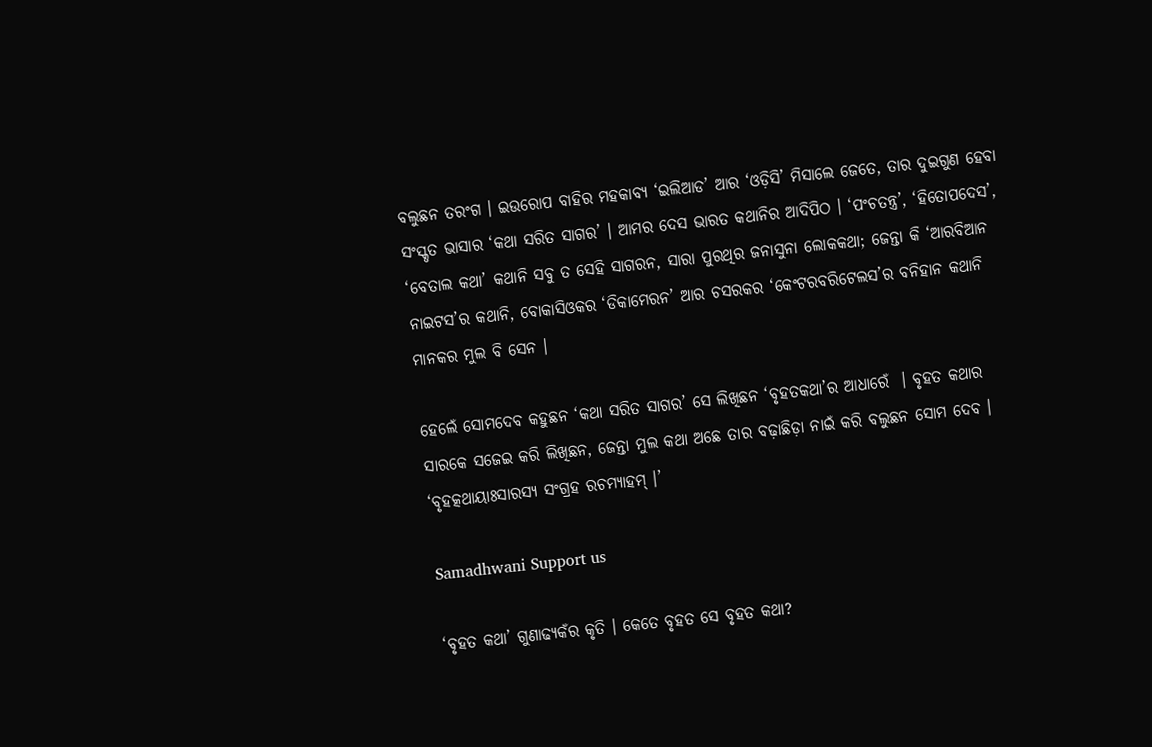ବଲୁଛନ ତରଂଗ । ଇଉରୋପ ବାହିର ମହକାବ୍ୟ ‘ଇଲିଆଡ’ ଆର ‘ଓଡ଼ିସି’ ମିସାଲେ ଜେତେ, ତାର ଦୁଇଗୁଣ ହେବା ସଂସ୍କୃତ ଭାସାର ‘କଥା ସରିତ ସାଗର’ । ଆମର ଦେସ ଭାରତ କଥାନିର ଆଦିପିଠ । ‘ପଂଚତନ୍ତ୍ର’, ‘ହିତୋପଦେସ’, ‘ବେତାଲ କଥା’ କଥାନି ସବୁ ତ ସେହି ସାଗରନ, ସାରା ପୁରଥିର ଜନାସୁନା ଲୋକକଥା; ଜେନ୍ତା କି ‘ଆରବିଆନ ନାଇଟସ’ର କଥାନି, ବୋକାସିଓକର ‘ଡିକାମେରନ’ ଆର ଚସରକର ‘କେଂଟରବରିଟେଲସ’ର ବନିହାନ କଥାନି ମାନକର ମୁଲ ବି ସେନ ।

ହେଲେଁ ସୋମଦେବ କହୁଛନ ‘କଥା ସରିତ ସାଗର’ ସେ ଲିଖିଛନ ‘ବୃହତକଥା’ର ଆଧାରେଁ  । ବୃହତ କଥାର ସାରକେ ସଜେଇ କରି ଲିଖିଛନ, ଜେନ୍ତା ମୁଲ କଥା ଅଛେ ତାର ବଢ଼ାଛିଡ଼ା ନାଇଁ କରି ବଲୁଛନ ସୋମ ଦେବ । ‘ବୃହତ୍କଥାୟାଃସାରସ୍ୟ ସଂଗ୍ରହ ରଚମ୍ୟାହମ୍‌ ।’

Samadhwani Support us

‘ବୃହତ କଥା’ ଗୁଣାଢ୍ୟକଁର କୃତି । କେତେ ବୃହତ ସେ ବୃହତ କଥା?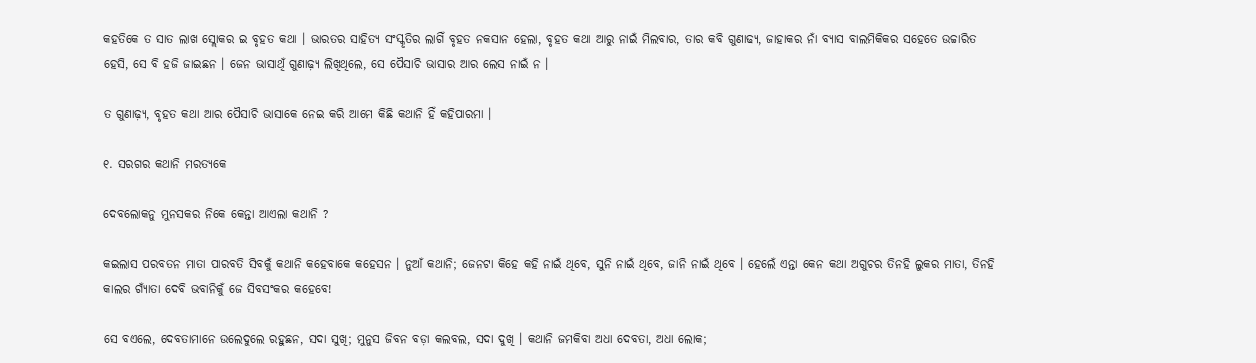କହତିକେ ତ ସାତ ଲାଖ ସ୍ଲୋକର ଇ ବୃହତ କଥା । ଭାରତର ସାହିତ୍ୟ ସଂସ୍କୃତିର ଲାଗିଁ ବୃହତ ନକସାନ ହେଲା, ବୃହତ କଥା ଆରୁ ନାଇଁ ମିଲବାର, ତାର କବି ଗୁଣାଢ୍ୟ, ଜାହାକର ନାଁ ବ୍ୟାସ ବାଲମିକିକର ସହେତେ ଉଚ୍ଚାରିତ ହେସି, ସେ ବି ହଜି ଜାଇଛନ । ଜେନ ଭାସାଥିଁ ଗୁଣାଢ଼୍ୟ ଲିଖିଥିଲେ, ସେ ପୈସାଚି ଭାସାର ଆର ଲେସ ନାଇଁ ନ ।

ତ ଗୁଣାଢ଼୍ୟ, ବୃହତ କଥା ଆର ପୈସାଚି ଭାସାକେ ନେଇ କରି ଆମେ କିଛି କଥାନି ହିଁ କହିପାରମା ।

୧. ସରଗର କଥାନି ମରତ୍ୟକେ

ଦେବଲୋକନୁ ମୁନସକର ନିକେ କେନ୍ତା ଆଏଲା କଥାନି ?

କଇଲାସ ପରବତନ ମାତା ପାରବତି ସିବକୁଁ କଥାନି କହେବାକେ କହେସନ । ନୁଆଁ କଥାନି; ଜେନଟା କିହେ କହି ନାଇଁ ଥିବେ, ସୁନି ନାଇଁ ଥିବେ, ଜାନି ନାଇଁ ଥିବେ । ହେଲେଁ ଏନ୍ତା କେନ କଥା ଅଗୁଚର ତିନହି ଲୁକର ମାତା, ତିନହି କାଲର ଗ୍ୟାଁତା ଦେବି ଭବାନିକୁଁ ଜେ ସିବସଂକର କହେବେ!

ସେ ବଏଲେ, ଦେବତାମାନେ ଉଲେଦୁଲେ ରହୁଛନ, ସଦା ସୁଖି; ମୁନୁସ ଜିବନ ବଡ଼ା କଲବଲ, ସଦା ଦୁଖି । କଥାନି ଜମକିବା ଅଧା ଦେବତା, ଅଧା ଲୋକ;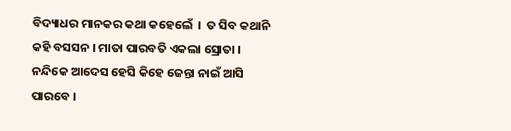ବିଦ୍ୟାଧର ମାନକର କଥା କହେଲେଁ  ।  ତ ସିବ କଥାନି କହି ବସସନ । ମାତା ପାରବତି ଏକଲା ସ୍ରୋତା । ନନ୍ଦିକେ ଆଦେସ ହେସି କିହେ ଜେନ୍ତା ନାଇଁ ଆସି ପାରବେ ।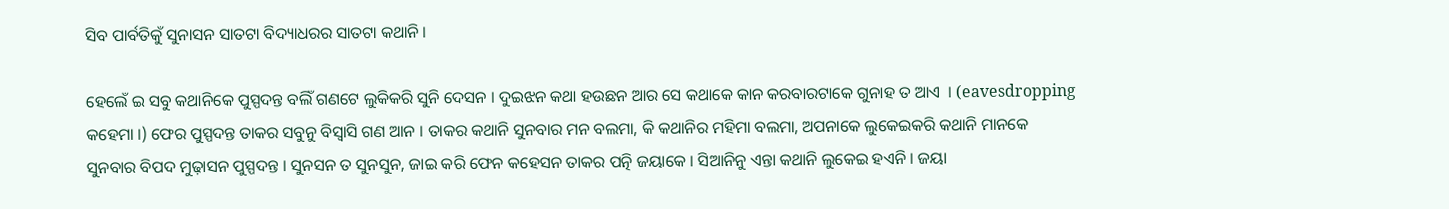ସିବ ପାର୍ବତିକୁଁ ସୁନାସନ ସାତଟା ବିଦ୍ୟାଧରର ସାତଟା କଥାନି ।

ହେଲେଁ ଇ ସବୁ କଥାନିକେ ପୁସ୍ପଦନ୍ତ ବଲିଁ ଗଣଟେ ଲୁକିକରି ସୁନି ଦେସନ । ଦୁଇଝନ କଥା ହଉଛନ ଆର ସେ କଥାକେ କାନ କରବାରଟାକେ ଗୁନାହ ତ ଆଏ  । (eavesdropping କହେମା ।) ଫେର ପୁସ୍ପଦନ୍ତ ତାକର ସବୁନୁ ବିସ୍ୱାସି ଗଣ ଆନ । ତାକର କଥାନି ସୁନବାର ମନ ବଲମା, କି କଥାନିର ମହିମା ବଲମା, ଅପନାକେ ଲୁକେଇକରି କଥାନି ମାନକେ ସୁନବାର ବିପଦ ମୁଢ଼ାସନ ପୁସ୍ପଦନ୍ତ । ସୁନସନ ତ ସୁନସୁନ, ଜାଇ କରି ଫେନ କହେସନ ତାକର ପତ୍ନି ଜୟାକେ । ସିଆନିନୁ ଏନ୍ତା କଥାନି ଲୁକେଇ ହଏନି । ଜୟା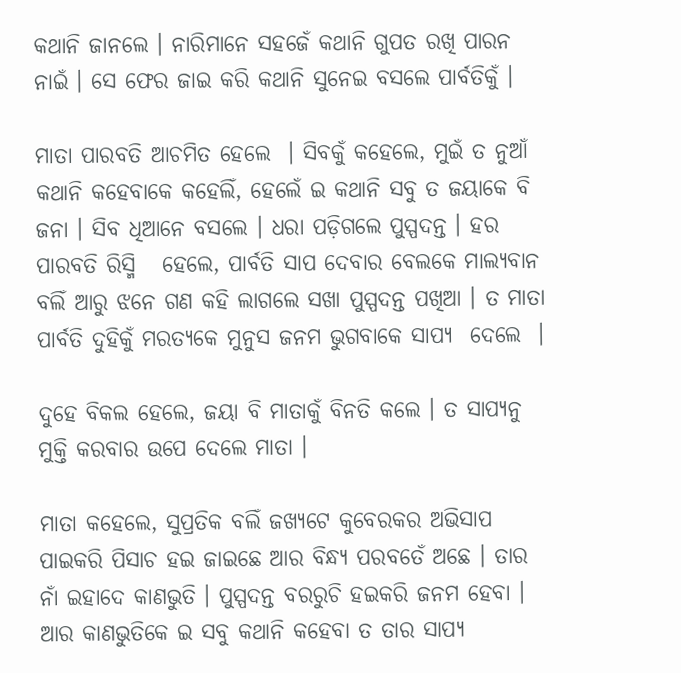କଥାନି ଜାନଲେ । ନାରିମାନେ ସହଜେଁ କଥାନି ଗୁପତ ରଖି ପାରନ ନାଇଁ । ସେ ଫେର ଜାଇ କରି କଥାନି ସୁନେଇ ବସଲେ ପାର୍ବତିକୁଁ ।

ମାତା ପାରବତି ଆଚମିତ ହେଲେ  । ସିବକୁଁ କହେଲେ, ମୁଇଁ ତ ନୁଆଁ କଥାନି କହେବାକେ କହେଲିଁ, ହେଲେଁ ଇ କଥାନି ସବୁ ତ ଜୟାକେ ବି ଜନା । ସିବ ଧିଆନେ ବସଲେ । ଧରା ପଡ଼ିଗଲେ ପୁସ୍ପଦନ୍ତ । ହର ପାରବତି ରିସ୍ମି   ହେଲେ, ପାର୍ବତି ସାପ ଦେବାର ବେଲକେ ମାଲ୍ୟବାନ ବଲିଁ ଆରୁ ଝନେ ଗଣ କହି ଲାଗଲେ ସଖା ପୁସ୍ପଦନ୍ତ ପଖିଆ । ତ ମାତା ପାର୍ବତି ଦୁହିକୁଁ ମରତ୍ୟକେ ମୁନୁସ ଜନମ ଭୁଗବାକେ ସାପ୍ୟ  ଦେଲେ  ।

ଦୁହେ ବିକଲ ହେଲେ, ଜୟା ବି ମାତାକୁଁ ବିନତି କଲେ । ତ ସାପ୍ୟନୁ ମୁକ୍ତି କରବାର ଉପେ ଦେଲେ ମାତା ।

ମାତା କହେଲେ, ସୁପ୍ରତିକ ବଲିଁ ଜଖ୍ୟଟେ କୁବେରକର ଅଭିସାପ ପାଇକରି ପିସାଚ ହଇ ଜାଇଛେ ଆର ବିନ୍ଧ୍ୟ ପରବତେଁ ଅଛେ । ତାର ନାଁ ଇହାଦେ କାଣଭୁତି । ପୁସ୍ପଦନ୍ତ ବରରୁଚି ହଇକରି ଜନମ ହେବା । ଆର କାଣଭୁତିକେ ଇ ସବୁ କଥାନି କହେବା ତ ତାର ସାପ୍ୟ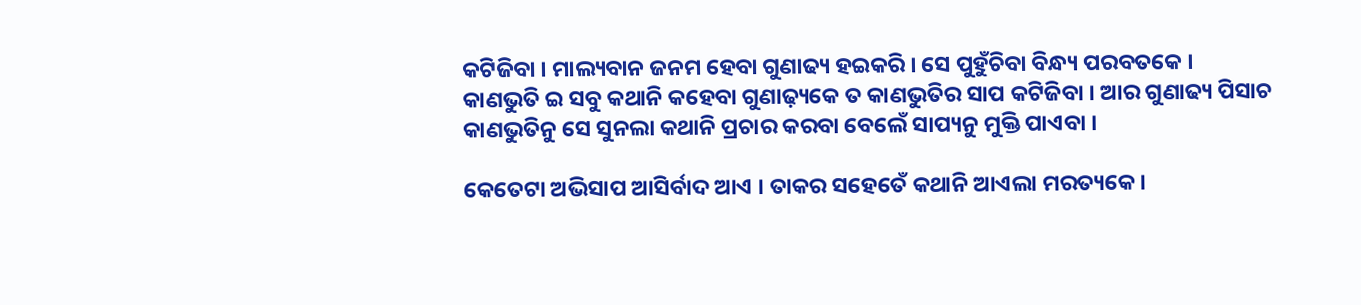କଟିଜିବା । ମାଲ୍ୟବାନ ଜନମ ହେବା ଗୁଣାଢ୍ୟ ହଇକରି । ସେ ପୁହୁଁଚିବା ବିନ୍ଧ୍ୟ ପରବତକେ । କାଣଭୁତି ଇ ସବୁ କଥାନି କହେବା ଗୁଣାଢ଼୍ୟକେ ତ କାଣଭୁତିର ସାପ କଟିଜିବା । ଆର ଗୁଣାଢ୍ୟ ପିସାଚ କାଣଭୁତିନୁ ସେ ସୁନଲା କଥାନି ପ୍ରଚାର କରବା ବେଲେଁ ସାପ୍ୟନୁ ମୁକ୍ତି ପାଏବା ।

କେତେଟା ଅଭିସାପ ଆସିର୍ବାଦ ଆଏ । ତାକର ସହେତେଁ କଥାନି ଆଏଲା ମରତ୍ୟକେ ।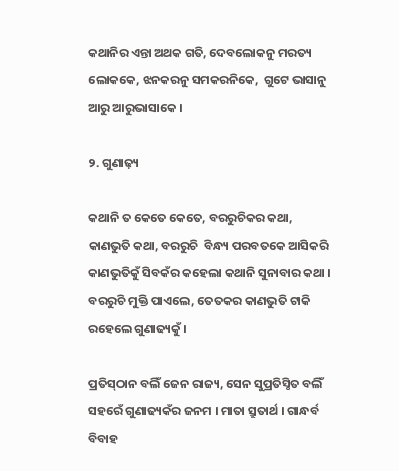କଥାନିର ଏନ୍ତା ଅଥକ ଗତି, ଦେବଲୋକନୁ ମରତ୍ୟ ଲୋକକେ, ଝନକରନୁ ସମକରନିକେ,  ଗୁଟେ ଭାସାନୁ ଆରୁ ଆରୁଭାସାକେ ।

୨. ଗୁଣାଢ଼୍ୟ

କଥାନି ତ କେତେ କେତେ, ବରରୁଚିକର କଥା, କାଣଭୁତି କଥା, ବରରୁଚି  ବିନ୍ଧ୍ୟ ପରବତକେ ଆସିକରି କାଣଭୁତିକୁଁ ସିବକଁର କହେଲା କଥାନି ସୁନାବାର କଥା । ବରରୁଚି ମୁକ୍ତି ପାଏଲେ, ତେତକର କାଣଭୁତି ଟାକି ରହେଲେ ଗୁଣାଢ୍ୟକୁଁ ।

ପ୍ରତିସ୍‌ଠାନ ବଲିଁ ଜେନ ରାଜ୍ୟ, ସେନ ସୁପ୍ରତିସ୍ଠିତ ବଲିଁ ସହରେଁ ଗୁଣାଢ୍ୟକଁର ଜନମ । ମାତା ସ୍ରୁତାର୍ଥ । ଗାନ୍ଧର୍ବ ବିବାହ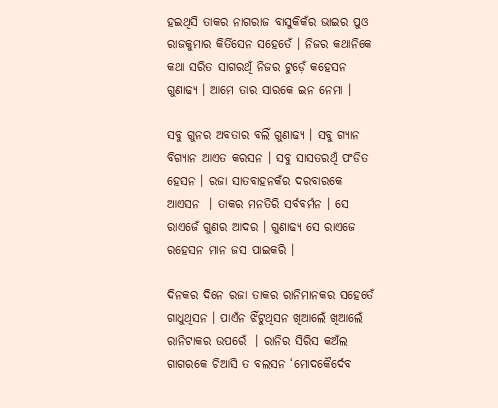ହଇଥିସି ତାକର ନାଗରାଜ ବାସୁକିକଁର ଭାଇର ପୁଓ ରାଜକୁମାର କିର୍ତିସେନ ସହେତେଁ । ନିଜର କଥାନିକେ କଥା ସରିତ ସାଗରଥିଁ ନିଜର ଟୁଡ଼େଁ କହେସନ ଗୁଣାଢ୍ୟ । ଆମେ ତାର ସାରକେ ଇନ ନେମା ।

ସବୁ ଗୁନର ଅବତାର ବଲିଁ ଗୁଣାଢ୍ୟ । ସବୁ ଗ୍ୟାନ ବିଗ୍ୟାନ ଆଏତ କରସନ । ସବୁ ସାସତରଥିଁ ପଂଡିତ ହେସନ । ରଜା ସାତବାହନକଁର ଦରବାରକେ ଆଏସନ  । ତାକର ମନତିରି ସର୍ବବର୍ମନ । ସେ ରାଏଜେଁ ଗୁଣର ଆଦର । ଗୁଣାଢ୍ୟ ସେ ରାଏଜେ ରହେସନ ମାନ ଜସ ପାଇକରି ।

ଦିନକର ଦିନେ ରଜା ତାକର ରାନିମାନକର ସହେତେଁ ଗାଧୁଥିସନ । ପାଏଁନ ଝିଁଟୁଥିସନ ଖିଆଲେଁ ଖିଆଲେଁ ରାନିଟାକର ଉପରେଁ  । ରାନିର ସିରିସ କଅଁଲ ଗାଗରକେ ଚିଆସି ତ ବଲସନ ‘ମୋଦକୈର୍ଦେବ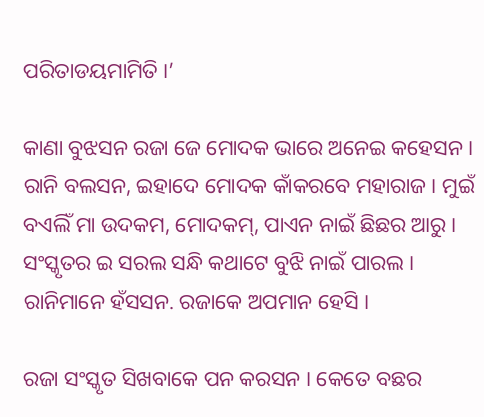ପରିତାଡୟମାମିତି ।’

କାଣା ବୁଝସନ ରଜା ଜେ ମୋଦକ ଭାରେ ଅନେଇ କହେସନ । ରାନି ବଲସନ, ଇହାଦେ ମୋଦକ କାଁକରବେ ମହାରାଜ । ମୁଇଁ ବଏଲିଁ ମା ଉଦକମ, ମୋଦକମ୍‌, ପାଏନ ନାଇଁ ଛିଛର ଆରୁ । ସଂସ୍କୃତର ଇ ସରଲ ସନ୍ଧି କଥାଟେ ବୁଝି ନାଇଁ ପାରଲ । ରାନିମାନେ ହଁସସନ. ରଜାକେ ଅପମାନ ହେସି ।

ରଜା ସଂସ୍କୃତ ସିଖବାକେ ପନ କରସନ । କେତେ ବଛର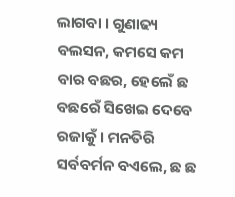ଲାଗବା । ଗୁଣାଢ୍ୟ ବଲସନ, କମସେ କମ ବାର ବଛର, ହେଲେଁ ଛ ବଛରେଁ ସିଖେଇ ଦେବେ ରଜାକୁଁ । ମନତିରି ସର୍ବବର୍ମନ ବଏଲେ, ଛ ଛ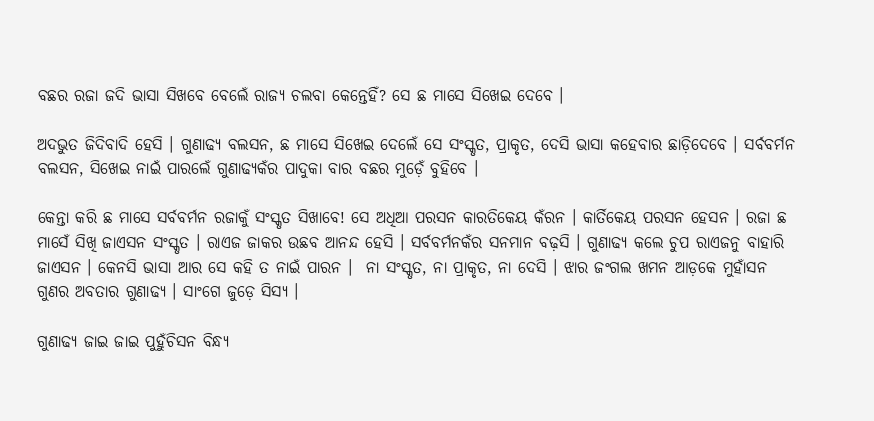ବଛର ରଜା ଜଦି ଭାସା ସିଖବେ ବେଲେଁ ରାଜ୍ୟ ଚଲବା କେନ୍ତେହିଁ? ସେ ଛ ମାସେ ସିଖେଇ ଦେବେ ।

ଅଦଭୁତ ଜିଦିବାଦି ହେସି । ଗୁଣାଢ୍ୟ ବଲସନ, ଛ ମାସେ ସିଖେଇ ଦେଲେଁ ସେ ସଂସ୍କୃତ, ପ୍ରାକୃତ, ଦେସି ଭାସା କହେବାର ଛାଡ଼ିଦେବେ । ସର୍ବବର୍ମନ ବଲସନ, ସିଖେଇ ନାଇଁ ପାରଲେଁ ଗୁଣାଢ୍ୟକଁର ପାଦୁକା ବାର ବଛର ମୁଡ଼େଁ ବୁହିବେ ।

କେନ୍ତା କରି ଛ ମାସେ ସର୍ବବର୍ମନ ରଜାକୁଁ ସଂସ୍କୃତ ସିଖାବେ! ସେ ଅଧିଆ ପରସନ କାରତିକେୟ କଁରନ । କାର୍ତିକେୟ ପରସନ ହେସନ । ରଜା ଛ ମାସେଁ ସିଖି ଜାଏସନ ସଂସ୍କୃତ । ରାଏଜ ଜାକର ଉଛବ ଆନନ୍ଦ ହେସି । ସର୍ବବର୍ମନକଁର ସନମାନ ବଢ଼ସି । ଗୁଣାଢ୍ୟ କଲେ ଚୁପ ରାଏଜନୁ ବାହାରି ଜାଏସନ । କେନସି ଭାସା ଆର ସେ କହି ତ ନାଇଁ ପାରନ ।  ନା ସଂସ୍କୃତ, ନା ପ୍ରାକୃତ, ନା ଦେସି । ଝାର ଜଂଗଲ ଖମନ ଆଡ଼କେ ମୁହାଁସନ ଗୁଣର ଅବତାର ଗୁଣାଢ୍ୟ । ସାଂଗେ ଜୁଡ଼େ ସିସ୍ୟ ।

ଗୁଣାଢ୍ୟ ଜାଇ ଜାଇ ପୁହୁଁଚିସନ ବିନ୍ଧ୍ୟ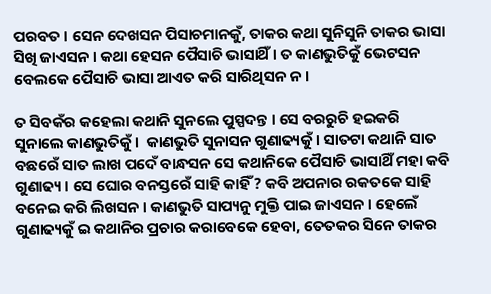ପରବତ । ସେନ ଦେଖସନ ପିସାଚମାନକୁଁ, ତାକର କଥା ସୁନିସୁନି ତାକର ଭାସା ସିଖି ଜାଏସନ । କଥା ହେସନ ପୈସାଚି ଭାସାଥିଁ । ତ କାଣଭୁତିକୁଁ ଭେଟସନ ବେଲକେ ପୈସାଚି ଭାସା ଆଏତ କରି ସାରିଥିସନ ନ ।

ତ ସିବକଁର କହେଲା କଥାନି ସୁନଲେ ପୁସ୍ପଦନ୍ତ । ସେ ବରରୁଚି ହଇକରି ସୁନାଲେ କାଣଭୁତିକୁଁ ।  କାଣଭୁତି ସୁନାସନ ଗୁଣାଢ୍ୟକୁଁ । ସାତଟା କଥାନି ସାତ ବଛରେଁ ସାତ ଲାଖ ପଦେଁ ବାନ୍ଧସନ ସେ କଥାନିକେ ପୈସାଚି ଭାସାଥିଁ ମହା କବି ଗୁଣାଢ୍ୟ । ସେ ଘୋର ବନସ୍ତରେଁ ସାହି କାହିଁ? କବି ଅପନାର ରକତକେ ସାହି ବନେଇ କରି ଲିଖସନ । କାଣଭୁତି ସାପ୍ୟନୁ ମୁକ୍ତି ପାଇ ଜାଏସନ । ହେଲେଁ ଗୁଣାଢ୍ୟକୁଁ ଇ କଥାନିର ପ୍ରଚାର କରାବେକେ ହେବା, ତେତକର ସିନେ ତାକର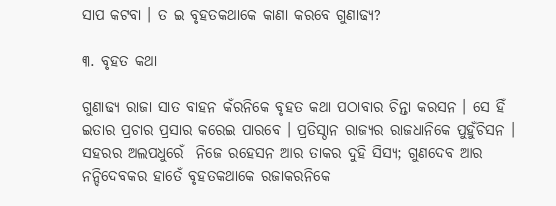ସାପ କଟବା । ତ ଇ ବୃହତକଥାକେ କାଣା କରବେ ଗୁଣାଢ୍ୟ?

୩. ବୃହତ କଥା

ଗୁଣାଢ୍ୟ ରାଜା ସାତ ବାହନ କଁରନିକେ ବୃହତ କଥା ପଠାବାର ଚିନ୍ତା କରସନ । ସେ ହିଁ ଇତାର ପ୍ରଚାର ପ୍ରସାର କରେଇ ପାରବେ । ପ୍ରତିସ୍ଠାନ ରାଜ୍ୟର ରାଜଧାନିକେ ପୁହୁଁଚିସନ । ସହରର ଅଲପଧୁରେଁ  ନିଜେ ରହେସନ ଆର ତାକର ଦୁହି ସିସ୍ୟ; ଗୁଣଦେବ ଆର ନନ୍ଦିଦେବକର ହାତେଁ ବୃହତକଥାକେ ରଜାକରନିକେ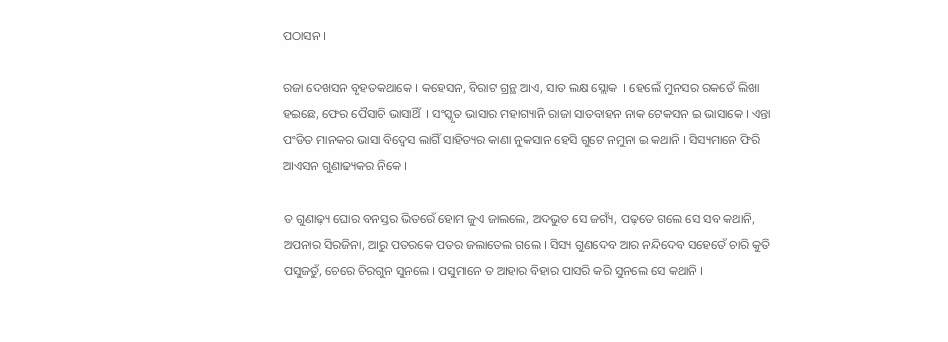ପଠାସନ ।

ରଜା ଦେଖସନ ବୃହତକଥାକେ । କହେସନ, ବିରାଟ ଗ୍ରନ୍ଥ ଆଏ, ସାତ ଲକ୍ଷ ସ୍ଲୋକ  । ହେଲେଁ ମୁନସର ରକତେଁ ଲିଖା ହଇଛେ, ଫେର ପୈସାଚି ଭାସାଥିଁ  । ସଂସ୍କୃତ ଭାସାର ମହାଗ୍ୟାନି ରାଜା ସାତବାହନ ନାକ ଟେକସନ ଇ ଭାସାକେ । ଏନ୍ତା ପଂଡିତ ମାନକର ଭାସା ବିଦ୍ୱେସ ଲାଗିଁ ସାହିତ୍ୟର କାଣା ନୁକସାନ ହେସି ଗୁଟେ ନମୁନା ଇ କଥାନି । ସିସ୍ୟମାନେ ଫିରି ଆଏସନ ଗୁଣାଢ୍ୟକର ନିକେ ।

ତ ଗୁଣାଢ଼୍ୟ ଘୋର ବନସ୍ତର ଭିତରେଁ ହୋମ ଜୁଏ ଜାଲଲେ, ଅଦଭୁତ ସେ ଜଗ୍ୟଁ, ପଢ଼ତେ ଗଲେ ସେ ସବ କଥାନି, ଅପନାର ସିରଜିନା, ଆରୁ ପତରକେ ପତର ଜଲାତେଲ ଗଲେ । ସିସ୍ୟ ଗୁଣଦେବ ଆର ନନ୍ଦିଦେବ ସହେତେଁ ଚାରି କୁତି ପସୁଜତୁଁ, ଚେରେ ଚିରଗୁନ ସୁନଲେ । ପସୁମାନେ ତ ଆହାର ବିହାର ପାସରି କରି ସୁନଲେ ସେ କଥାନି ।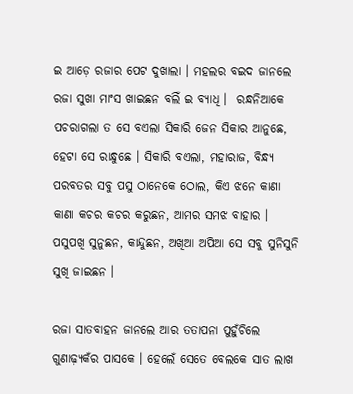ଇ ଆଡ଼େ ରଜାର ପେଟ ଦୁଖାଲା । ମହଲର ବଇଦ ଜାନଲେ ରଜା ସୁଖା ମାଂସ ଖାଇଛନ ବଲିଁ ଇ ବ୍ୟାଧି ।  ରନ୍ଧନିଆକେ ପଚରାଗଲା ତ ସେ ବଏଲା ସିକାରି ଜେନ ସିକାର ଆନୁଛେ, ହେଟା ସେ ରାନ୍ଧୁଛେ । ସିକାରି ବଏଲା, ମହାରାଜ, ବିନ୍ଧ୍ୟ ପରବତର ସବୁ ପସୁ ଠାନେକେ ଠୋଲ, କିଏ ଝନେ କାଣା କାଣା କଚର କଚର କରୁଛନ, ଆମର ସମଝ ବାହାର । ପସୁପଖି ସୁନୁଛନ, କାନ୍ଦୁଛନ, ଅଖିଆ ଅପିଆ ସେ ସବୁ ସୁନିସୁନି ସୁଖି ଜାଇଛନ ।

ରଜା ସାତବାହନ ଜାନଲେ ଆର ତତାପନା ପୁହୁଁଚିଲେ ଗୁଣାଢ଼୍ୟକଁର ପାସକେ । ହେଲେଁ ସେତେ ବେଲକେ ସାତ ଲାଖ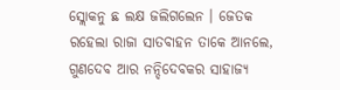ସ୍ଲୋକନୁ ଛ ଲକ୍ଷ ଜଲିଗଲେନ । ଜେତକ ରହେଲା ରାଜା ସାତବାହନ ତାକେ ଆନଲେ, ଗୁଣଦେବ ଆର ନନ୍ଦିଦେବକର ସାହାଜ୍ୟ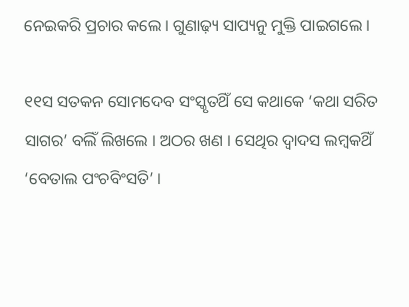ନେଇକରି ପ୍ରଚାର କଲେ । ଗୁଣାଢ଼୍ୟ ସାପ୍ୟନୁ ମୁକ୍ତି ପାଇଗଲେ ।

୧୧ସ ସତକନ ସୋମଦେବ ସଂସ୍କୃତଥିଁ ସେ କଥାକେ ‘କଥା ସରିତ ସାଗର’ ବଲିଁ ଲିଖଲେ । ଅଠର ଖଣ । ସେଥିର ଦ୍ୱାଦସ ଲମ୍ବକଥିଁ ‘ବେତାଲ ପଂଚବିଂସତି’ ।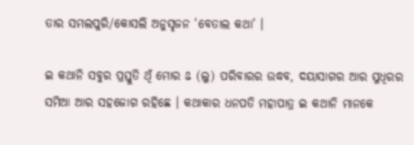ତାର ସମଲପୁରି/କୋସଲି ଅନୁସୃଜନ ‘ବେତାଲ କଥା’ ।

ଇ କଥାନି ସବୁର ପ୍ରସ୍ତୁତି ଥିଁ ମୋର ଌ (ଲୁ) ପରିବାରର ଉଦ୍ଧବ, ଦୟାସାଗର ଆର ସୁଧିରର ସମିଆ ଆର ସହଜୋଗ ରହିଛେ । କଥାକାର ଧନପତି ମହାପାତ୍ର ଇ କଥାନି ମାନକେ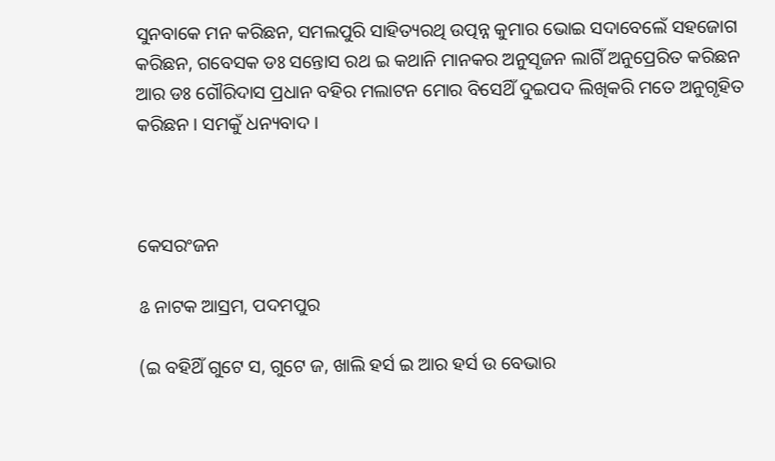ସୁନବାକେ ମନ କରିଛନ, ସମଲପୁରି ସାହିତ୍ୟରଥି ଉତ୍ପନ୍ନ କୁମାର ଭୋଇ ସଦାବେଲେଁ ସହଜୋଗ କରିଛନ, ଗବେସକ ଡଃ ସନ୍ତୋସ ରଥ ଇ କଥାନି ମାନକର ଅନୁସୃଜନ ଲାଗିଁ ଅନୁପ୍ରେରିତ କରିଛନ ଆର ଡଃ ଗୌରିଦାସ ପ୍ରଧାନ ବହିର ମଲାଟନ ମୋର ବିସେଥିଁ ଦୁଇପଦ ଲିଖିକରି ମତେ ଅନୁଗୃହିତ କରିଛନ । ସମକୁଁ ଧନ୍ୟବାଦ ।



କେସରଂଜନ

ଌ ନାଟକ ଆସ୍ରମ, ପଦମପୁର

(ଇ ବହିଥିଁ ଗୁଟେ ସ, ଗୁଟେ ଜ, ଖାଲି ହର୍ସ ଇ ଆର ହର୍ସ ଉ ବେଭାର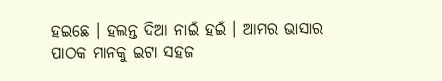ହଇଛେ । ହଲନ୍ତ ଦିଆ ନାଇଁ ହଇଁ । ଆମର ଭାସାର ପାଠକ ମାନକୁ ଇଟା ସହଜ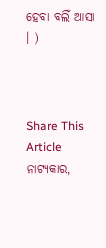ହେବା ବଲିଁ ଆସା । )



Share This Article
ନାଟ୍ୟକାର,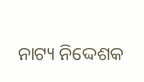ନାଟ୍ୟ ନିଦ୍ଦେଶକ